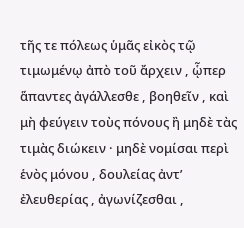τῆς τε πόλεως ὑμᾶς εἰκὸς τῷ τιμωμένῳ ἀπὸ τοῦ ἄρχειν , ᾧπερ ἅπαντες ἀγάλλεσθε , βοηθεῖν , καὶ μὴ φεύγειν τοὺς πόνους ἢ μηδὲ τὰς τιμὰς διώκειν · μηδὲ νομίσαι περὶ ἑνὸς μόνου , δουλείας ἀντ’ ἐλευθερίας , ἀγωνίζεσθαι ,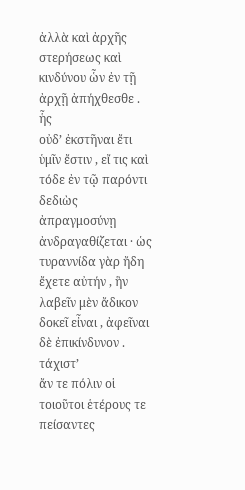ἀλλὰ καὶ ἀρχῆς στερήσεως καὶ κινδύνου ὧν ἐν τῇ ἀρχῇ ἀπήχθεσθε . ἧς
οὐδ’ ἐκστῆναι ἔτι ὑμῖν ἔστιν , εἴ τις καὶ τόδε ἐν τῷ παρόντι δεδιὼς ἀπραγμοσύνῃ ἀνδραγαθίζεται · ὡς τυραννίδα γὰρ ἤδη ἔχετε αὐτήν , ἣν λαβεῖν μὲν ἄδικον δοκεῖ εἶναι , ἀφεῖναι δὲ ἐπικίνδυνον . τάχιστ’
ἄν τε πόλιν οἱ τοιοῦτοι ἑτέρους τε πείσαντες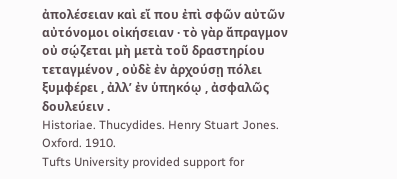ἀπολέσειαν καὶ εἴ που ἐπὶ σφῶν αὐτῶν αὐτόνομοι οἰκήσειαν · τὸ γὰρ ἄπραγμον οὐ σῴζεται μὴ μετὰ τοῦ δραστηρίου τεταγμένον , οὐδὲ ἐν ἀρχούσῃ πόλει ξυμφέρει , ἀλλ’ ἐν ὑπηκόῳ , ἀσφαλῶς δουλεύειν .
Historiae. Thucydides. Henry Stuart Jones. Oxford. 1910.
Tufts University provided support for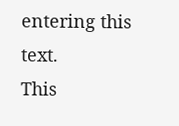entering this text.
This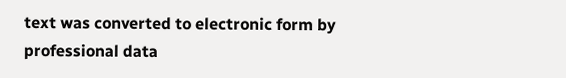text was converted to electronic form by professional data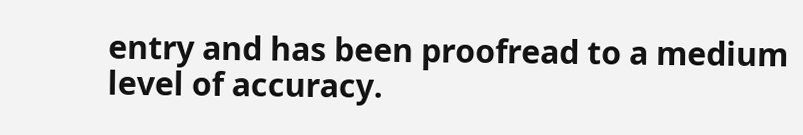entry and has been proofread to a medium level of accuracy.